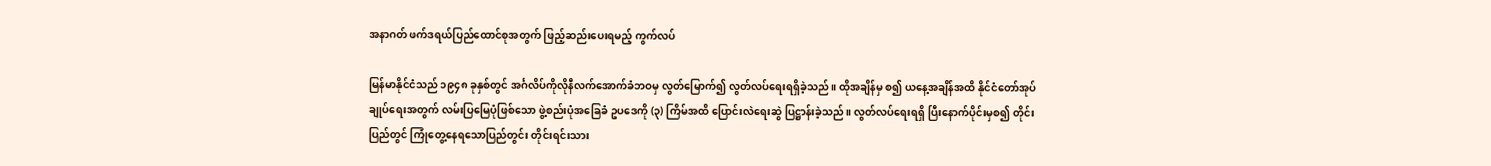အနာဂတ် ဖက်ဒရယ်ပြည်ထောင်စုအတွက် ဖြည့်ဆည်းပေးရမည့် ကွက်လပ်

မြန်မာနိုင်ငံသည် ၁၉၄၈ ခုနှစ်တွင် အင်္ဂလိပ်ကိုလိုနီလက်အောက်ခံဘဝမှ လွတ်မြောက်၍ လွတ်လပ်ရေးရရှိခဲ့သည်။ ထိုအချိန်မှ စ၍ ယနေ့အချိန်အထိ နိုင်ငံတော်အုပ်ချုပ်ရေးအတွက် လမ်းပြမြေပုံဖြစ်သော ဖွဲ့စည်းပုံအခြေခံ ဥပဒေကို (၃) ကြိမ်အထိ ပြောင်းလဲရေးဆွဲ ပြဋ္ဌာန်းခဲ့သည်။ လွတ်လပ်ရေးရရှိ ပြီးနောက်ပိုင်းမှစ၍ တိုင်းပြည်တွင် ကြုံတွေ့နေရသောပြည်တွင်း တိုင်းရင်းသား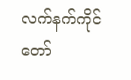လက်နက်ကိုင် တော်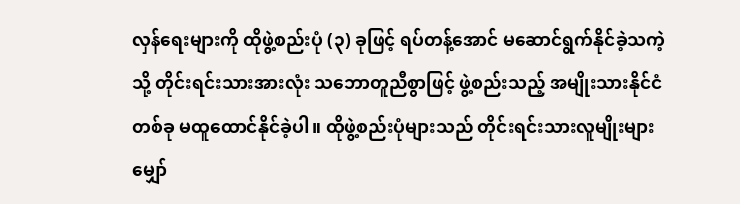လှန်ရေးများကို ထိုဖွဲ့စည်းပုံ (၃) ခုဖြင့် ရပ်တန့်အောင် မဆောင်ရွက်နိုင်ခဲ့သကဲ့သို့ တိုင်းရင်းသားအားလုံး သဘောတူညီစွာဖြင့် ဖွဲ့စည်းသည့် အမျိုးသားနိုင်ငံတစ်ခု မထူထောင်နိုင်ခဲ့ပါ။ ထိုဖွဲ့စည်းပုံများသည် တိုင်းရင်းသားလူမျိုးများ မျှော်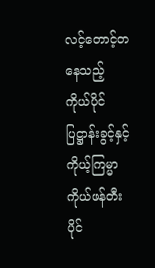လင့်တောင့်တနေသည့် ကိုယ်ပိုင်ပြဋ္ဌာန်းခွင့်နှင့် ကိုယ့်ကြမ္မာ ကိုယ်ဖန်တီးပိုင်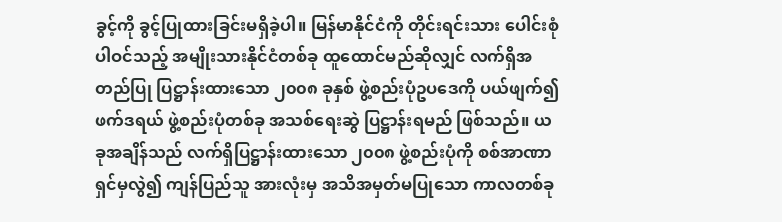ခွင့်ကို ခွင့်ပြုထားခြင်းမရှိခဲ့ပါ။ မြန်မာနိုင်ငံကို တိုင်းရင်းသား ပေါင်းစုံပါဝင်သည့် အမျိုးသားနိုင်ငံတစ်ခု ထူထောင်မည်ဆိုလျှင် လက်ရှိအတည်ပြု ပြဋ္ဌာန်းထားသော ၂၀၀၈ ခုနှစ် ဖွဲ့စည်းပုံဥပဒေကို ပယ်ဖျက်၍ ဖက်ဒရယ် ဖွဲ့စည်းပုံတစ်ခု အသစ်ရေးဆွဲ ပြဋ္ဌာန်းရမည် ဖြစ်သည်။ ယခုအချိန်သည် လက်ရှိပြဋ္ဌာန်းထားသော ၂၀၀၈ ဖွဲ့စည်းပုံကို စစ်အာဏာရှင်မှလွဲ၍ ကျန်ပြည်သူ အားလုံးမှ အသိအမှတ်မပြုသော ကာလတစ်ခု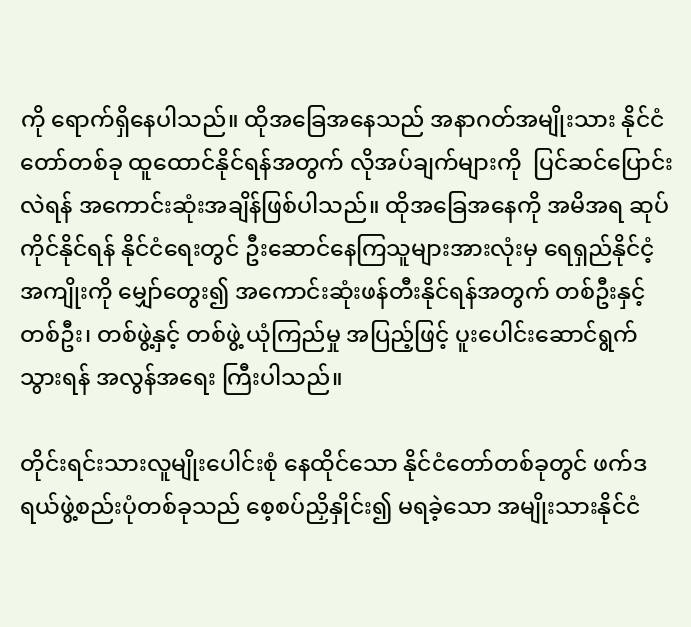ကို ရောက်ရှိနေပါသည်။ ထိုအခြေအနေသည် အနာဂတ်အမျိုးသား နိုင်ငံတော်တစ်ခု ထူထောင်နိုင်ရန်အတွက် လိုအပ်ချက်များကို  ပြင်ဆင်ပြောင်းလဲရန် အကောင်းဆုံးအချိန်ဖြစ်ပါသည်။ ထိုအခြေအနေကို အမိအရ ဆုပ်ကိုင်နိုင်ရန် နိုင်ငံရေးတွင် ဦးဆောင်နေကြသူများအားလုံးမှ ရေရှည်နိုင်ငံ့အကျိုးကို မျှော်တွေး၍ အကောင်းဆုံးဖန်တီးနိုင်ရန်အတွက် တစ်ဦးနှင့်တစ်ဦး၊ တစ်ဖွဲ့နှင့် တစ်ဖွဲ့ ယုံကြည်မှု အပြည့်ဖြင့် ပူးပေါင်းဆောင်ရွက်သွားရန် အလွန်အရေး ကြီးပါသည်။

တိုင်းရင်းသားလူမျိုးပေါင်းစုံ နေထိုင်သော နိုင်ငံတော်တစ်ခုတွင် ဖက်ဒရယ်ဖွဲ့စည်းပုံတစ်ခုသည် စေ့စပ်ညှိနှိုင်း၍ မရခဲ့သော အမျိုးသားနိုင်ငံ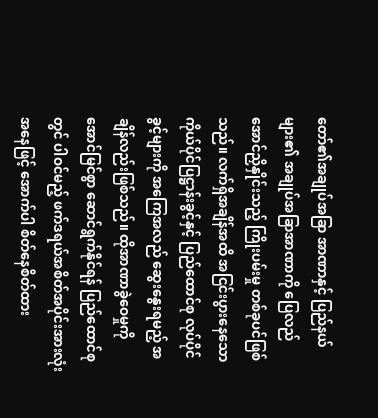တော်၏အချုပ်အခြာ အာဏာနှင့် ပြည်နယ်များ၏ အချုပ်အခြာအာဏာကို ပြေလည်အောင်ညှိနှိုင်းသည့် ကြိုးပမ်းမှု တစ်ခုပင်ဖြစ်သည်။ လက်ရှိအချိန်အထိ အငြင်းပွားနေသော ကိုယ်ပိုင်ပြဋ္ဌာန်းခွင့်နှင့် ပြည်ထောင်စု လုပ်ပိုင်ခွင့်များကို အကြေအလည် ဆွေးနွေးရမည့် အချိန်လည်းဖြစ်သည်။ ထိုအာဏာခွဲဝေမှုကို အောင်မြင်စွာ ဆောင်ရွက်နိုင်ရန် ပြည်ထောင်စုတွင် ပါဝင်မည့် ဖက်ဒရယ်အစိတ်အပိုင်းအားလုံး အနေဖြင့် အောက်ပါ စိတ်နေစိတ်ထား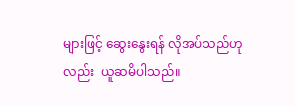များဖြင့် ဆွေးနွေးရန် လိုအပ်သည်ဟုလည်း  ယူဆမိပါသည်။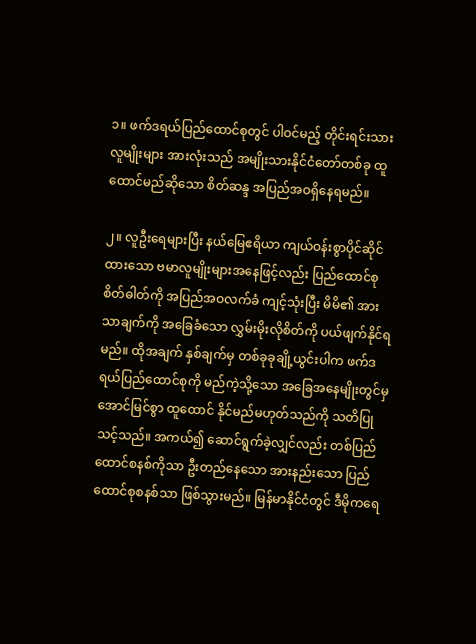၁။ ဖက်ဒရယ်ပြည်ထောင်စုတွင် ပါဝင်မည့် တိုင်းရင်းသားလူမျိုးများ အားလုံးသည် အမျိုးသားနိုင်ငံတော်တစ်ခု ထူထောင်မည်ဆိုသော စိတ်ဆန္ဒ အပြည်အဝရှိနေရမည်။

၂။ လူဦးရေများပြီး နယ်မြေဧရိယာ ကျယ်ဝန်းစွာပိုင်ဆိုင်ထားသော ဗမာလူမျိုးများအနေဖြင့်လည်း ပြည်ထောင်စု စိတ်ဓါတ်ကို အပြည်အဝလက်ခံ ကျင့်သုံးပြီး မိမိ၏ အားသာချက်ကို အခြေခံသော လွှမ်းမိုးလိုစိတ်ကို ပယ်ဖျက်နိုင်ရမည်။ ထိုအချက် နှစ်ချက်မှ တစ်ခုခုချို့ယွင်းပါက ဖက်ဒရယ်ပြည်ထောင်စုကို မည်ကဲ့သို့သော အခြေအနေမျိုးတွင်မှ အောင်မြင်စွာ ထူထောင် နိုင်မည်မဟုတ်သည်ကို သတိပြုသင့်သည်။ အကယ်၍ ဆောင်ရွက်ခဲ့လျှင်လည်း တစ်ပြည်ထောင်စနစ်ကိုသာ ဦးတည်နေသော အားနည်းသော ပြည်ထောင်စုစနစ်သာ ဖြစ်သွားမည်။ မြန်မာနိုင်ငံတွင် ဒီမိုကရေ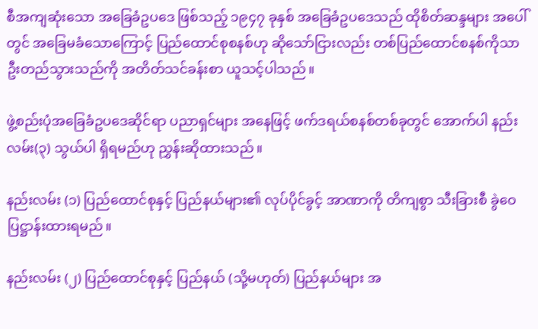စီအကျဆုံးသော အခြေခံဥပဒေ ဖြစ်သည့် ၁၉၄၇ ခုနှစ် အခြေခံဥပဒေသည် ထိုစိတ်ဆန္ဒများ အပေါ်တွင် အခြေမခံသောကြောင့် ပြည်ထောင်စုစနစ်ဟု ဆိုသော်ငြားလည်း တစ်ပြည်ထောင်စနစ်ကိုသာ ဦးတည်သွားသည်ကို အတိတ်သင်ခန်းစာ ယူသင့်ပါသည်။

ဖွဲ့စည်းပုံအခြေခံဥပဒေဆိုင်ရာ ပညာရှင်များ အနေဖြင့် ဖက်ဒရယ်စနစ်တစ်ခုတွင် အောက်ပါ နည်းလမ်း(၃) သွယ်ပါ ရှိရမည်ဟု ညွှန်းဆိုထားသည်။

နည်းလမ်း (၁) ပြည်ထောင်စုနှင့် ပြည်နယ်များ၏ လုပ်ပိုင်ခွင့် အာဏာကို တိကျစွာ သီးခြားစီ ခွဲဝေပြဋ္ဌာန်းထားရမည်။

နည်းလမ်း (၂) ပြည်ထောင်စုနှင့် ပြည်နယ် (သို့မဟုတ်) ပြည်နယ်များ အ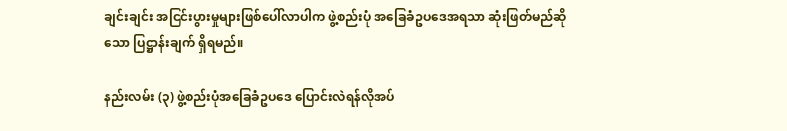ချင်းချင်း အငြင်းပွားမှုများဖြစ်ပေါ်လာပါက ဖွဲ့စည်းပုံ အခြေခံဥပဒေအရသာ ဆုံးဖြတ်မည်ဆိုသော ပြဋ္ဌာန်းချက် ရှိရမည်။

နည်းလမ်း (၃) ဖွဲ့စည်းပုံအခြေခံဥပဒေ ပြောင်းလဲရန်လိုအပ်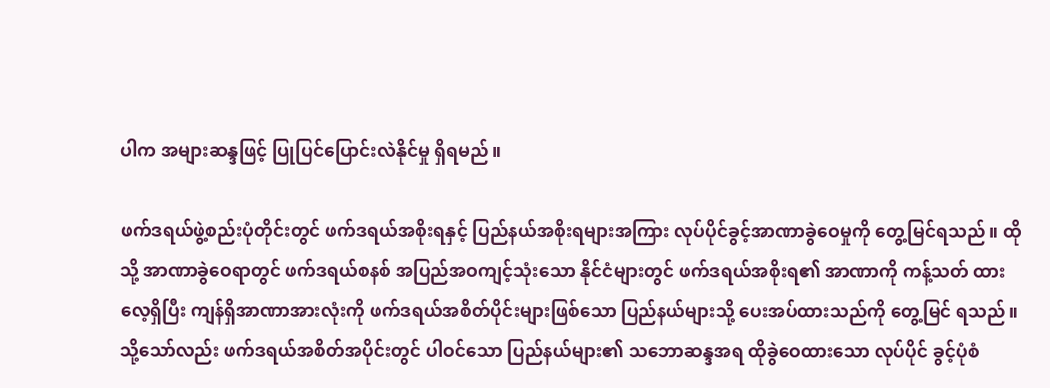ပါက အများဆန္ဒဖြင့် ပြုပြင်ပြောင်းလဲနိုင်မှု ရှိရမည်။

ဖက်ဒရယ်ဖွဲ့စည်းပုံတိုင်းတွင် ဖက်ဒရယ်အစိုးရနှင့် ပြည်နယ်အစိုးရများအကြား လုပ်ပိုင်ခွင့်အာဏာခွဲဝေမှုကို တွေ့မြင်ရသည်။ ထိုသို့ အာဏာခွဲဝေရာတွင် ဖက်ဒရယ်စနစ် အပြည်အဝကျင့်သုံးသော နိုင်ငံများတွင် ဖက်ဒရယ်အစိုးရ၏ အာဏာကို ကန့်သတ် ထားလေ့ရှိပြီး ကျန်ရှိအာဏာအားလုံးကို ဖက်ဒရယ်အစိတ်ပိုင်းများဖြစ်သော ပြည်နယ်များသို့ ပေးအပ်ထားသည်ကို တွေ့မြင် ရသည်။ သို့သော်လည်း ဖက်ဒရယ်အစိတ်အပိုင်းတွင် ပါဝင်သော ပြည်နယ်များ၏ သဘောဆန္ဒအရ ထိုခွဲဝေထားသော လုပ်ပိုင် ခွင့်ပုံစံ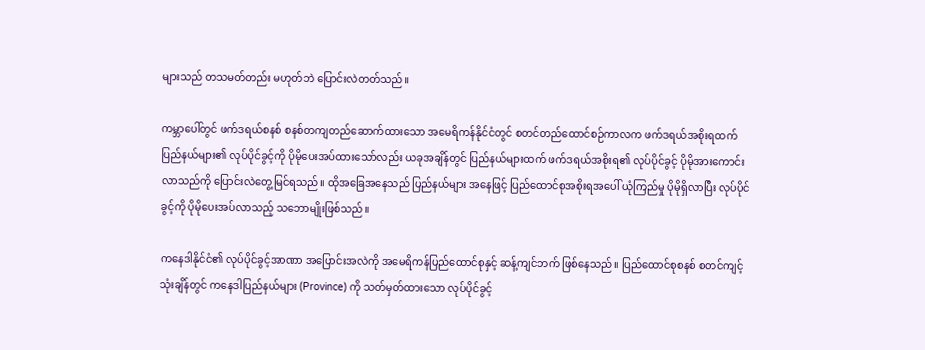များသည် တသမတ်တည်း မဟုတ်ဘဲ ပြောင်းလဲတတ်သည်။

ကမ္ဘာပေါ်တွင် ဖက်ဒရယ်စနစ် စနစ်တကျတည်ဆောက်ထားသော အမေရိကန်နိုင်ငံတွင် စတင်တည်ထောင်စဉ်ကာလက ဖက်ဒရယ်အစိုးရထက် ပြည်နယ်များ၏ လုပ်ပိုင်ခွင့်ကို ပိုမိုပေးအပ်ထားသော်လည်း ယခုအချိန်တွင် ပြည်နယ်များထက် ဖက်ဒရယ်အစိုးရ၏ လုပ်ပိုင်ခွင့် ပိုမိုအားကောင်းလာသည်ကို ပြောင်းလဲတွေ့မြင်ရသည်။ ထိုအခြေအနေသည် ပြည်နယ်များ အနေဖြင့် ပြည်ထောင်စုအစိုးရအပေါ် ယုံကြည်မှု ပိုမိုရှိလာပြီး လုပ်ပိုင်ခွင့်ကို ပိုမိုပေးအပ်လာသည့် သဘောမျိုးဖြစ်သည်။

ကနေဒါနိုင်ငံ၏ လုပ်ပိုင်ခွင့်အာဏာ အပြောင်းအလဲကို အမေရိကန်ပြည်ထောင်စုနှင့် ဆန့်ကျင်ဘက် ဖြစ်နေသည်။ ပြည်ထောင်စုစနစ် စတင်ကျင့်သုံးချိန်တွင် ကနေဒါပြည်နယ်များ (Province) ကို သတ်မှတ်ထားသော လုပ်ပိုင်ခွင့်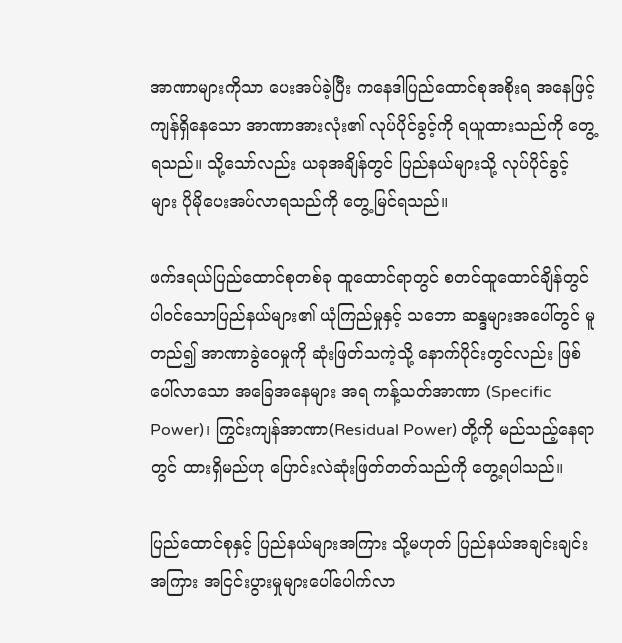အာဏာများကိုသာ ပေးအပ်ခဲ့ပြီး ကနေဒါပြည်ထောင်စုအစိုးရ အနေဖြင့် ကျန်ရှိနေသော အာဏာအားလုံး၏ လုပ်ပိုင်ခွင့်ကို ရယူထားသည်ကို တွေ့ရသည်။ သို့သော်လည်း ယခုအချိန်တွင် ပြည်နယ်များသို့ လုပ်ပိုင်ခွင့်များ ပိုမိုပေးအပ်လာရသည်ကို တွေ့မြင်ရသည်။

ဖက်ဒရယ်ပြည်ထောင်စုတစ်ခု ထူထောင်ရာတွင် စတင်ထူထောင်ချိန်တွင် ပါဝင်သောပြည်နယ်များ၏ ယုံကြည်မှုနှင့် သဘော ဆန္ဒများအပေါ်တွင် မူတည်၍ အာဏာခွဲဝေမှုကို ဆုံးဖြတ်သကဲ့သို့ နောက်ပိုင်းတွင်လည်း ဖြစ်ပေါ်လာသော အခြေအနေများ အရ ကန့်သတ်အာဏာ (Specific Power)၊ ကြွင်းကျန်အာဏာ(Residual Power) တို့ကို မည်သည့်နေရာတွင် ထားရှိမည်ဟု ပြောင်းလဲဆုံးဖြတ်တတ်သည်ကို တွေ့ရပါသည်။

ပြည်ထောင်စုနှင့် ပြည်နယ်များအကြား သို့မဟုတ် ပြည်နယ်အချင်းချင်းအကြား အငြင်းပွားမှုများပေါ်ပေါက်လာ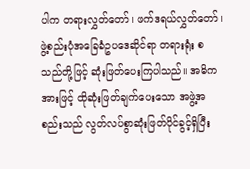ပါက တရားလွှတ်တော်၊ ဖက်ဒရယ်လွှတ်တော်၊ ဖွဲ့စည်းပုံအခြေခံဥပဒေဆိုင်ရာ တရားရုံး စသည်တို့ဖြင့် ဆုံးဖြတ်ပေးကြပါသည်။ အဓိကအားဖြင့် ထိုဆုံးဖြတ်ချက်ပေးသော အဖွဲ့အစည်းသည် လွတ်လပ်စွာဆုံးဖြတ်ပိုင်ခွင့်ရှိပြီး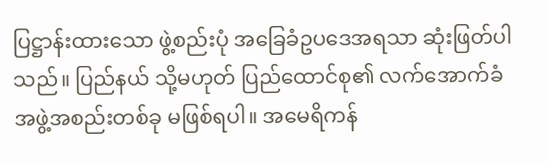ပြဋ္ဌာန်းထားသော ဖွဲ့စည်းပုံ အခြေခံဥပဒေအရသာ ဆုံးဖြတ်ပါသည်။ ပြည်နယ် သို့မဟုတ် ပြည်ထောင်စု၏ လက်အောက်ခံ အဖွဲ့အစည်းတစ်ခု မဖြစ်ရပါ။ အမေရိကန်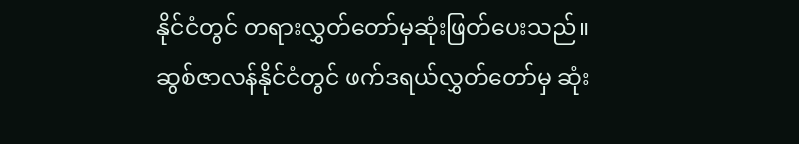နိုင်ငံတွင် တရားလွှတ်တော်မှဆုံးဖြတ်ပေးသည်။ ဆွစ်ဇာလန်နိုင်ငံတွင် ဖက်ဒရယ်လွှတ်တော်မှ ဆုံး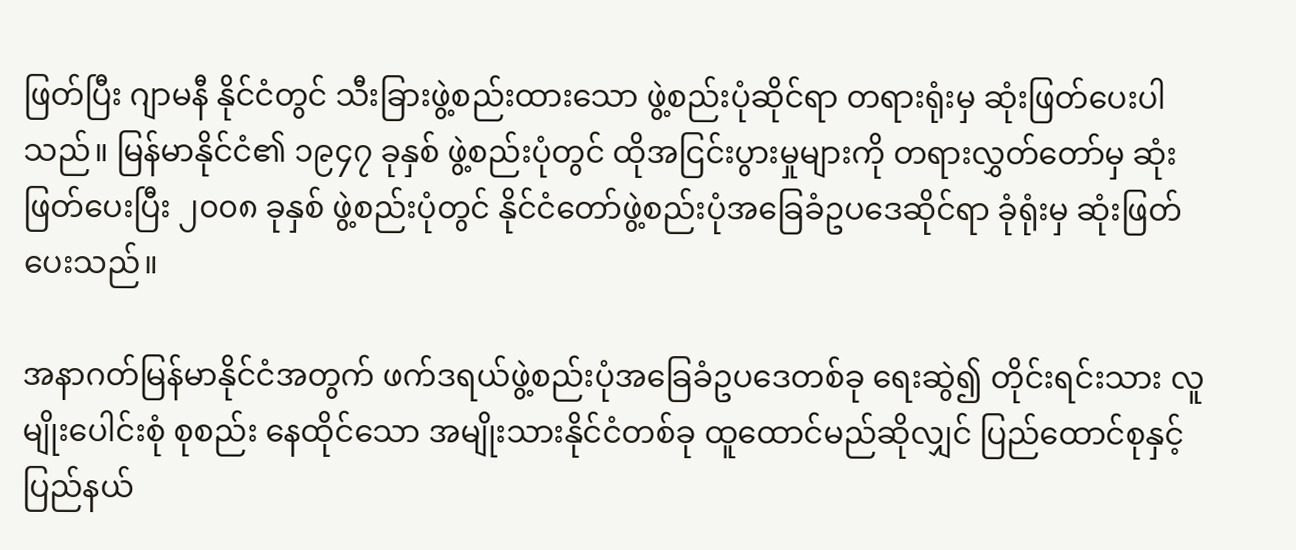ဖြတ်ပြီး ဂျာမနီ နိုင်ငံတွင် သီးခြားဖွဲ့စည်းထားသော ဖွဲ့စည်းပုံဆိုင်ရာ တရားရုံးမှ ဆုံးဖြတ်ပေးပါသည်။ မြန်မာနိုင်ငံ၏ ၁၉၄၇ ခုနှစ် ဖွဲ့စည်းပုံတွင် ထိုအငြင်းပွားမှုများကို တရားလွှတ်တော်မှ ဆုံးဖြတ်ပေးပြီး ၂၀၀၈ ခုနှစ် ဖွဲ့စည်းပုံတွင် နိုင်ငံတော်ဖွဲ့စည်းပုံအခြေခံဥပဒေဆိုင်ရာ ခုံရုံးမှ ဆုံးဖြတ်ပေးသည်။

အနာဂတ်မြန်မာနိုင်ငံအတွက် ဖက်ဒရယ်ဖွဲ့စည်းပုံအခြေခံဥပဒေတစ်ခု ရေးဆွဲ၍ တိုင်းရင်းသား လူမျိုးပေါင်းစုံ စုစည်း နေထိုင်သော အမျိုးသားနိုင်ငံတစ်ခု ထူထောင်မည်ဆိုလျှင် ပြည်ထောင်စုနှင့် ပြည်နယ်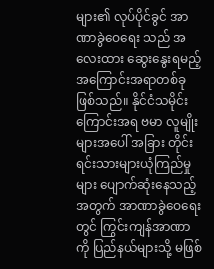များ၏ လုပ်ပိုင်ခွင် အာဏာခွဲဝေရေး သည် အလေးထား ဆွေးနွေးရမည့် အကြောင်းအရာတစ်ခုဖြစ်သည်။ နိုင်ငံသမိုင်းကြောင်းအရ ဗမာ လူမျိုးများအပေါ် အခြား တိုင်းရင်းသားများယုံကြည်မှုများ ပျောက်ဆုံးနေသည့်အတွက် အာဏာခွဲဝေရေးတွင် ကြွင်းကျန်အာဏာကို ပြည်နယ်များသို့ မဖြစ်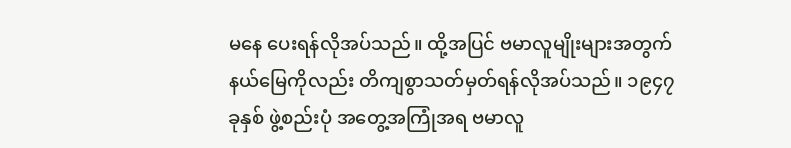မနေ ပေးရန်လိုအပ်သည်။ ထို့အပြင် ဗမာလူမျိုးများအတွက် နယ်မြေကိုလည်း တိကျစွာသတ်မှတ်ရန်လိုအပ်သည်။ ၁၉၄၇ ခုနှစ် ဖွဲ့စည်းပုံ အတွေ့အကြုံအရ ဗမာလူ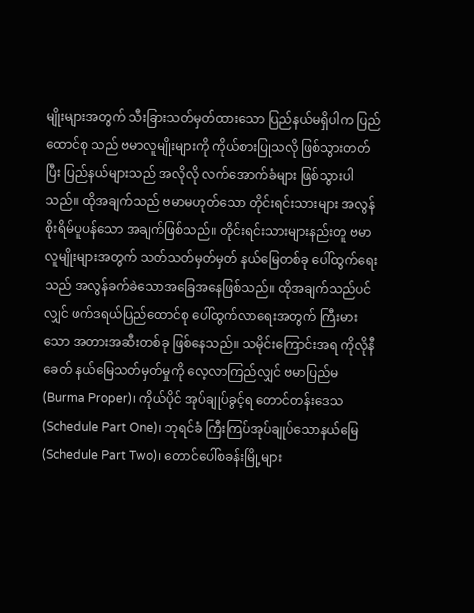မျိုးများအတွက် သီးခြားသတ်မှတ်ထားသော ပြည်နယ်မရှိပါက ပြည်ထောင်စု သည် ဗမာလူမျိုးများကို ကိုယ်စားပြုသလို ဖြစ်သွားတတ်ပြီး ပြည်နယ်များသည် အလိုလို လက်အောက်ခံများ ဖြစ်သွားပါသည်။ ထိုအချက်သည် ဗမာမဟုတ်သော တိုင်းရင်းသားများ အလွန်စိုးရိမ်ပူပန်သော အချက်ဖြစ်သည်။ တိုင်းရင်းသားများနည်းတူ ဗမာလူမျိုးများအတွက် သတ်သတ်မှတ်မှတ် နယ်မြေတစ်ခု ပေါ်ထွက်ရေးသည် အလွန်ခက်ခဲသောအခြေအနေဖြစ်သည်။ ထိုအချက်သည်ပင်လျှင် ဖက်ဒရယ်ပြည်ထောင်စု ပေါ်ထွက်လာရေးအတွက် ကြီးမားသော အတားအဆီးတစ်ခု ဖြစ်နေသည်။ သမိုင်းကြောင်းအရ ကိုလိုနီခေတ် နယ်မြေသတ်မှတ်မှုကို လေ့လာကြည်လျှင် ဗမာပြည်မ (Burma Proper)၊ ကိုယ်ပိုင် အုပ်ချုပ်ခွင့်ရ တောင်တန်းဒေသ (Schedule Part One)၊ ဘုရင်ခံ ကြီးကြပ်အုပ်ချုပ်သောနယ်မြေ (Schedule Part Two)၊ တောင်ပေါ်စခန်းမြို့များ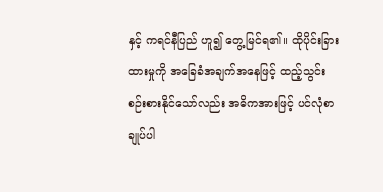နှင့် ကရင်နီပြည် ဟူ၍ တွေ့မြင်ရ၏။ ထိုပိုင်းခြားထားမှုကို အခြေခံအချက်အနေဖြင့် ထည့်သွင်း စဉ်းစားနိုင်သော်လည်း အဓိကအားဖြင့် ပင်လုံစာချုပ်ပါ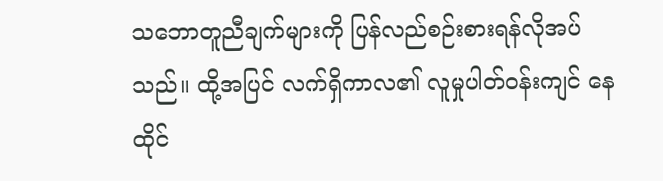သဘောတူညီချက်များကို ပြန်လည်စဉ်းစားရန်လိုအပ်သည်။ ထို့အပြင် လက်ရှိကာလ၏ လူမှုပါတ်ဝန်းကျင် နေထိုင်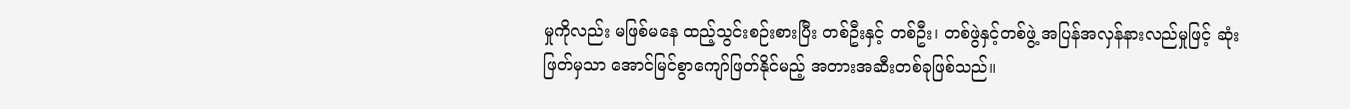မှုကိုလည်း မဖြစ်မနေ ထည့်သွင်းစဉ်းစားပြီး တစ်ဦးနှင့် တစ်ဦး၊ တစ်ဖွဲနှင့်တစ်ဖွဲ့ အပြန်အလှန်နားလည်မှုဖြင့် ဆုံးဖြတ်မှသာ အောင်မြင်စွာကျော်ဖြတ်နိုင်မည့် အတားအဆီးတစ်ခုဖြစ်သည်။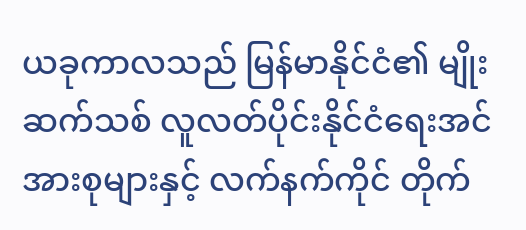ယခုကာလသည် မြန်မာနိုင်ငံ၏ မျိုးဆက်သစ် လူလတ်ပိုင်းနိုင်ငံရေးအင်အားစုများနှင့် လက်နက်ကိုင် တိုက်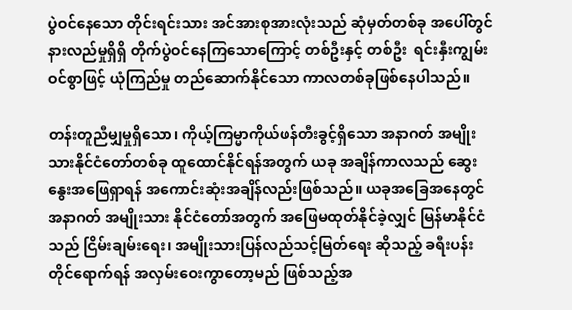ပွဲဝင်နေသော တိုင်းရင်းသား အင်အားစုအားလုံးသည် ဆုံမှတ်တစ်ခု အပေါ်တွင် နားလည်မှုရှိရှိ တိုက်ပွဲဝင်နေကြသောကြောင့် တစ်ဦးနှင့် တစ်ဦး  ရင်းနှီးကျွမ်းဝင်စွာဖြင့် ယုံကြည်မှု တည်ဆောက်နိုင်သော ကာလတစ်ခုဖြစ်နေပါသည်။

တန်းတူညီမျှမှုရှိသော၊ ကိုယ့်ကြမ္မာကိုယ်ဖန်တီးခွင့်ရှိသော အနာဂတ် အမျိုးသားနိုင်ငံတော်တစ်ခု ထူထောင်နိုင်ရန်အတွက် ယခု အချိန်ကာလသည် ဆွေးနွေးအဖြေရှာရန် အကောင်းဆုံးအချိန်လည်းဖြစ်သည်။ ယခုအခြေအနေတွင် အနာဂတ် အမျိုးသား နိုင်ငံတော်အတွက် အဖြေမထုတ်နိုင်ခဲ့လျှင် မြန်မာနိုင်ငံသည် ငြိမ်းချမ်းရေး၊ အမျိုးသားပြန်လည်သင့်မြတ်ရေး ဆိုသည့် ခရီးပန်းတိုင်ရောက်ရန် အလှမ်းဝေးကွာတော့မည် ဖြစ်သည့်အ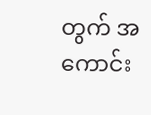တွက် အကောင်း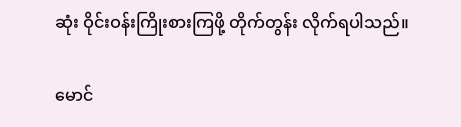ဆုံး ဝိုင်းဝန်းကြိုးစားကြဖို့ တိုက်တွန်း လိုက်ရပါသည်။

မောင်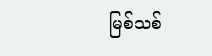မြစ်သစ်